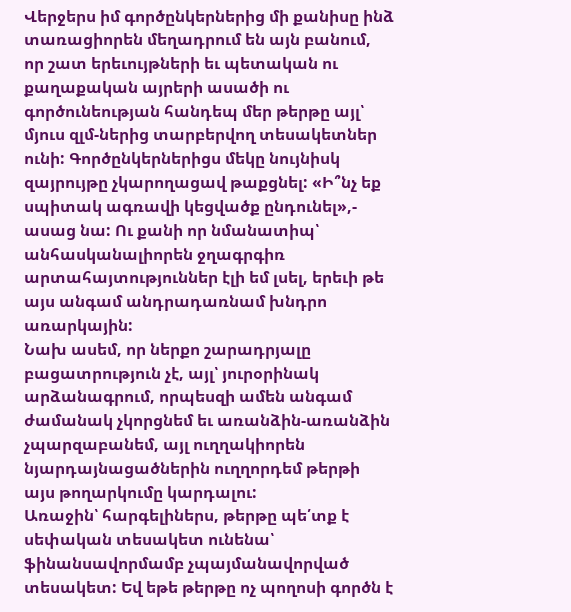Վերջերս իմ գործընկերներից մի քանիսը ինձ տառացիորեն մեղադրում են այն բանում, որ շատ երեւույթների եւ պետական ու քաղաքական այրերի ասածի ու գործունեության հանդեպ մեր թերթը այլ՝ մյուս զլմ-ներից տարբերվող տեսակետներ ունի: Գործընկերներիցս մեկը նույնիսկ զայրույթը չկարողացավ թաքցնել: «Ի՞նչ եք սպիտակ ագռավի կեցվածք ընդունել»,- ասաց նա: Ու քանի որ նմանատիպ՝ անհասկանալիորեն ջղագրգիռ արտահայտություններ էլի եմ լսել, երեւի թե այս անգամ անդրադառնամ խնդրո առարկային:
Նախ ասեմ, որ ներքո շարադրյալը բացատրություն չէ, այլ՝ յուրօրինակ արձանագրում, որպեսզի ամեն անգամ ժամանակ չկորցնեմ եւ առանձին-առանձին չպարզաբանեմ, այլ ուղղակիորեն նյարդայնացածներին ուղղորդեմ թերթի այս թողարկումը կարդալու:
Առաջին՝ հարգելիներս, թերթը պե՛տք է սեփական տեսակետ ունենա՝ ֆինանսավորմամբ չպայմանավորված տեսակետ: Եվ եթե թերթը ոչ պողոսի գործն է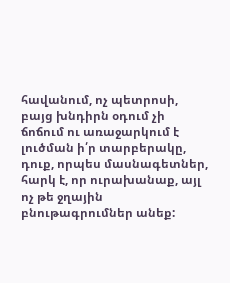հավանում, ոչ պետրոսի, բայց խնդիրն օդում չի ճոճում ու առաջարկում է լուծման ի՛ր տարբերակը, դուք, որպես մասնագետներ, հարկ է, որ ուրախանաք, այլ ոչ թե ջղային բնութագրումներ անեք: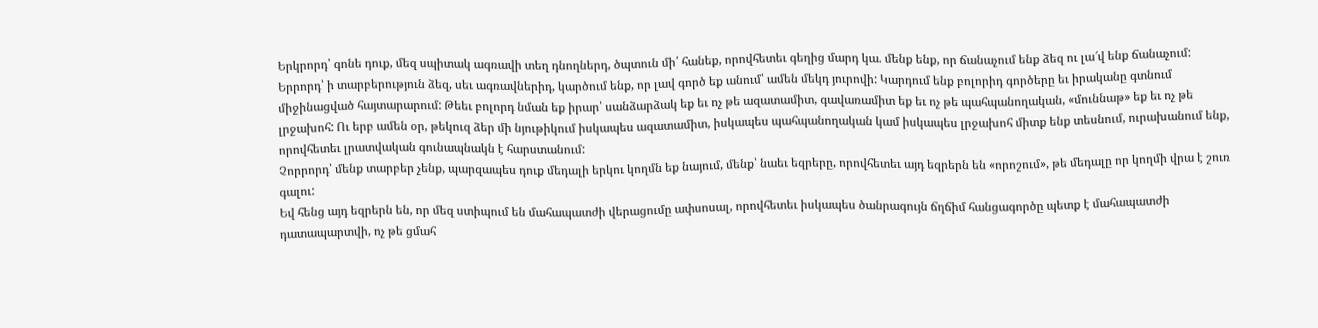Երկրորդ՝ գոնե դուք, մեզ սպիտակ ագռավի տեղ դնողներդ, ծպտուն մի՛ հանեք, որովհետեւ գեղից մարդ կա. մենք ենք, որ ճանաչում ենք ձեզ ու լա՜վ ենք ճանաչում:
Երրորդ՝ ի տարբերություն ձեզ, սեւ ագռավներիդ, կարծում ենք, որ լավ գործ եք անում՝ ամեն մեկդ յուրովի: Կարդում ենք բոլորիդ գործերը եւ իրականը գտնում միջինացված հայտարարում: Թեեւ բոլորդ նման եք իրար՝ սանձարձակ եք եւ ոչ թե ազատամիտ, գավառամիտ եք եւ ոչ թե պահպանողական, «մուննաթ» եք եւ ոչ թե լրջախոհ: Ու երբ ամեն օր, թեկուզ ձեր մի նյութիկում իսկապես ազատամիտ, իսկապես պահպանողական կամ իսկապես լրջախոհ միտք ենք տեսնում, ուրախանում ենք, որովհետեւ լրատվական գունապնակն է հարստանում:
Չորրորդ՝ մենք տարբեր չենք, պարզապես դուք մեդալի երկու կողմն եք նայում, մենք՝ նաեւ եզրերը, որովհետեւ այդ եզրերն են «որոշում», թե մեդալը որ կողմի վրա է շուռ գալու:
Եվ հենց այդ եզրերն են, որ մեզ ստիպում են մահապատժի վերացումը ափսոսալ, որովհետեւ իսկապես ծանրագույն ճղճիմ հանցագործը պետք է մահապատժի դատապարտվի, ոչ թե ցմահ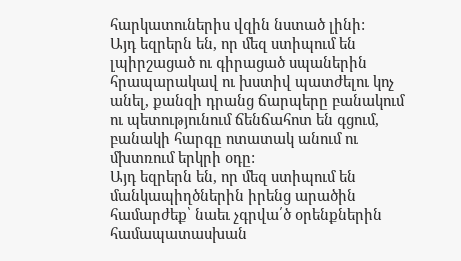հարկատուներիս վզին նստած լինի:
Այդ եզրերն են, որ մեզ ստիպում են լպիրշացած ու գիրացած սպաներին հրապարակավ ու խստիվ պատժելու կոչ անել, քանզի դրանց ճարպերը բանակում ու պետությունում ճենճահոտ են գցում, բանակի հարգը ոտատակ անում ու մխտռում երկրի օդը:
Այդ եզրերն են, որ մեզ ստիպում են մանկապիղծներին իրենց արածին համարժեք՝ նաեւ չգրվա՛ծ օրենքներին համապատասխան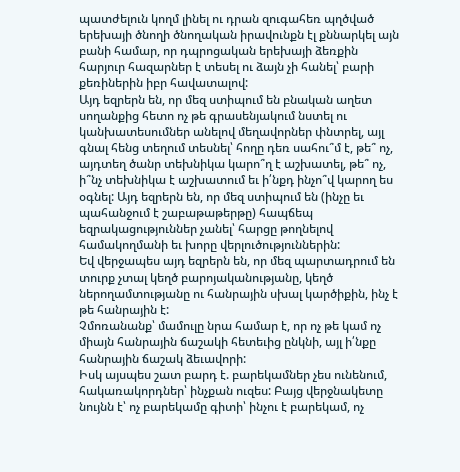պատժելուն կողմ լինել ու դրան զուգահեռ պղծված երեխայի ծնողի ծնողական իրավունքն էլ քննարկել այն բանի համար, որ դպրոցական երեխայի ձեռքին հարյուր հազարներ է տեսել ու ձայն չի հանել՝ բարի քեռիներին իբր հավատալով:
Այդ եզրերն են, որ մեզ ստիպում են բնական աղետ սողանքից հետո ոչ թե գրասենյակում նստել ու կանխատեսումներ անելով մեղավորներ փնտրել, այլ գնալ հենց տեղում տեսնել՝ հողը դեռ սահու՞մ է, թե՞ ոչ, այդտեղ ծանր տեխնիկա կարո՞ղ է աշխատել, թե՞ ոչ, ի՞նչ տեխնիկա է աշխատում եւ ի՛նքդ ինչո՞վ կարող ես օգնել: Այդ եզրերն են, որ մեզ ստիպում են (ինչը եւ պահանջում է շաբաթաթերթը) հապճեպ եզրակացություններ չանել՝ հարցը թողնելով համակողմանի եւ խորը վերլուծություններին:
Եվ վերջապես այդ եզրերն են, որ մեզ պարտադրում են տուրք չտալ կեղծ բարոյականությանը, կեղծ ներողամտությանը ու հանրային սխալ կարծիքին, ինչ է թե հանրային է:
Չմոռանանք՝ մամուլը նրա համար է, որ ոչ թե կամ ոչ միայն հանրային ճաշակի հետեւից ընկնի, այլ ի՛նքը հանրային ճաշակ ձեւավորի:
Իսկ այսպես շատ բարդ է. բարեկամներ չես ունենում, հակառակորդներ՝ ինչքան ուզես: Բայց վերջնակետը նույնն է՝ ոչ բարեկամը գիտի՝ ինչու է բարեկամ, ոչ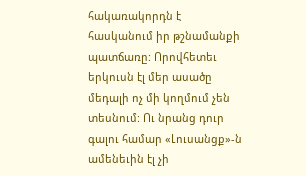հակառակորդն է հասկանում իր թշնամանքի պատճառը: Որովհետեւ երկուսն էլ մեր ասածը մեդալի ոչ մի կողմում չեն տեսնում: Ու նրանց դուր գալու համար «Լուսանցք»-ն ամենեւին էլ չի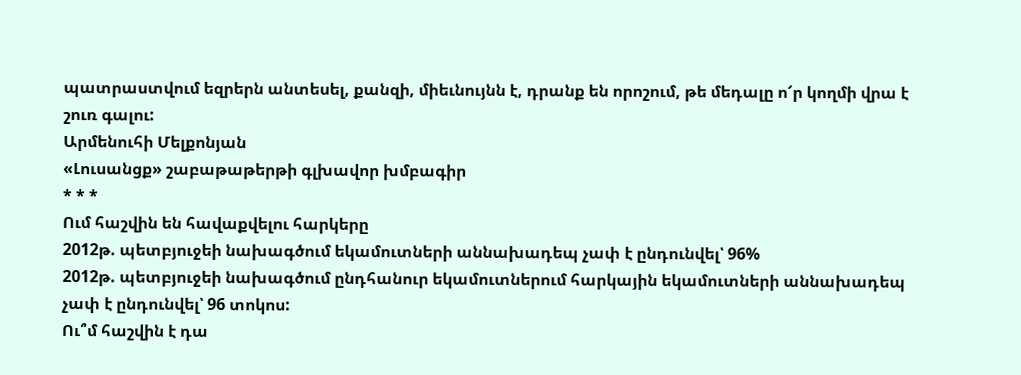պատրաստվում եզրերն անտեսել, քանզի, միեւնույնն է, դրանք են որոշում, թե մեդալը ո՜ր կողմի վրա է շուռ գալու:
Արմենուհի Մելքոնյան
«Լուսանցք» շաբաթաթերթի գլխավոր խմբագիր
* * *
Ում հաշվին են հավաքվելու հարկերը
2012թ. պետբյուջեի նախագծում եկամուտների աննախադեպ չափ է ընդունվել՝ 96%
2012թ. պետբյուջեի նախագծում ընդհանուր եկամուտներում հարկային եկամուտների աննախադեպ չափ է ընդունվել՝ 96 տոկոս:
Ու՞մ հաշվին է դա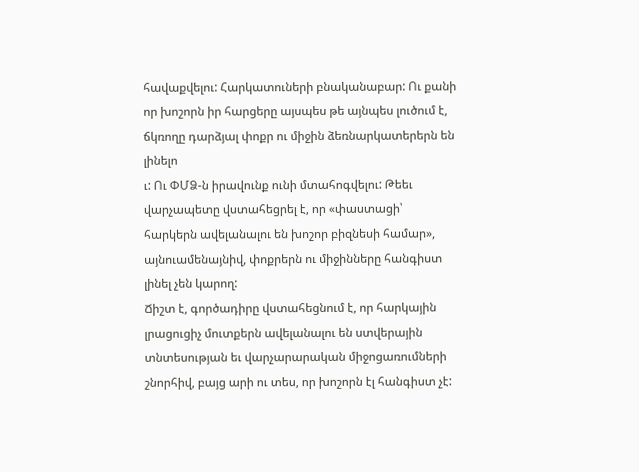հավաքվելու: Հարկատուների բնականաբար: Ու քանի որ խոշորն իր հարցերը այսպես թե այնպես լուծում է, ճկռողը դարձյալ փոքր ու միջին ձեռնարկատերերն են լինելո
ւ: Ու ՓՄՁ-ն իրավունք ունի մտահոգվելու: Թեեւ վարչապետը վստահեցրել է, որ «փաստացի՝ հարկերն ավելանալու են խոշոր բիզնեսի համար», այնուամենայնիվ, փոքրերն ու միջինները հանգիստ լինել չեն կարող:
Ճիշտ է, գործադիրը վստահեցնում է, որ հարկային լրացուցիչ մուտքերն ավելանալու են ստվերային տնտեսության եւ վարչարարական միջոցառումների շնորհիվ, բայց արի ու տես, որ խոշորն էլ հանգիստ չէ: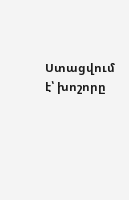Ստացվում է՝ խոշորը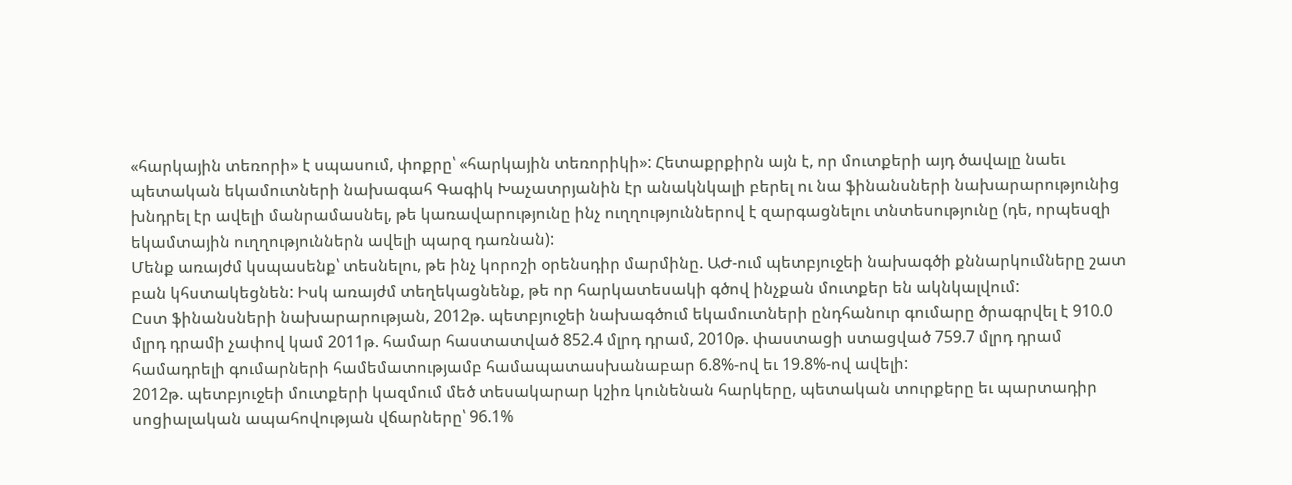«հարկային տեռորի» է սպասում, փոքրը՝ «հարկային տեռորիկի»: Հետաքրքիրն այն է, որ մուտքերի այդ ծավալը նաեւ պետական եկամուտների նախագահ Գագիկ Խաչատրյանին էր անակնկալի բերել ու նա ֆինանսների նախարարությունից խնդրել էր ավելի մանրամասնել, թե կառավարությունը ինչ ուղղություններով է զարգացնելու տնտեսությունը (դե, որպեսզի եկամտային ուղղություններն ավելի պարզ դառնան):
Մենք առայժմ կսպասենք՝ տեսնելու, թե ինչ կորոշի օրենսդիր մարմինը. ԱԺ-ում պետբյուջեի նախագծի քննարկումները շատ բան կհստակեցնեն: Իսկ առայժմ տեղեկացնենք, թե որ հարկատեսակի գծով ինչքան մուտքեր են ակնկալվում:
Ըստ ֆինանսների նախարարության, 2012թ. պետբյուջեի նախագծում եկամուտների ընդհանուր գումարը ծրագրվել է 910.0 մլրդ դրամի չափով կամ 2011թ. համար հաստատված 852.4 մլրդ դրամ, 2010թ. փաստացի ստացված 759.7 մլրդ դրամ համադրելի գումարների համեմատությամբ համապատասխանաբար 6.8%-ով եւ 19.8%-ով ավելի:
2012թ. պետբյուջեի մուտքերի կազմում մեծ տեսակարար կշիռ կունենան հարկերը, պետական տուրքերը եւ պարտադիր սոցիալական ապահովության վճարները՝ 96.1%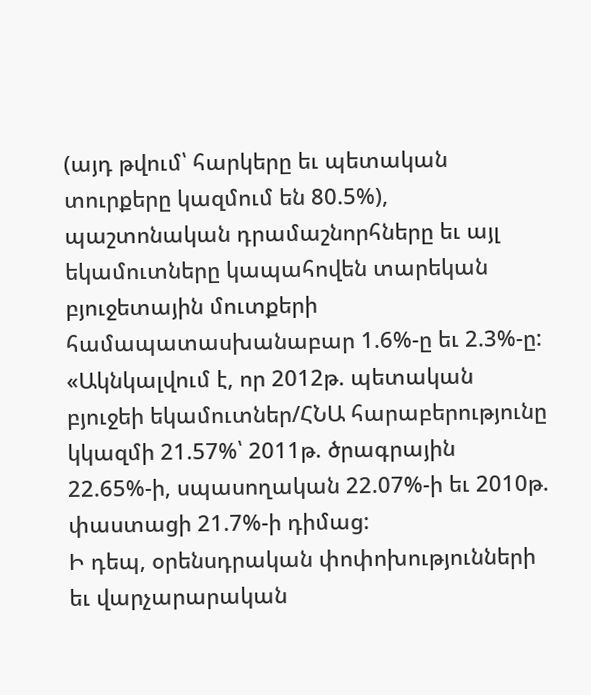(այդ թվում՝ հարկերը եւ պետական տուրքերը կազմում են 80.5%), պաշտոնական դրամաշնորհները եւ այլ եկամուտները կապահովեն տարեկան բյուջետային մուտքերի համապատասխանաբար 1.6%-ը եւ 2.3%-ը: «Ակնկալվում է, որ 2012թ. պետական բյուջեի եկամուտներ/ՀՆԱ հարաբերությունը կկազմի 21.57%՝ 2011թ. ծրագրային 22.65%-ի, սպասողական 22.07%-ի եւ 2010թ. փաստացի 21.7%-ի դիմաց:
Ի դեպ, օրենսդրական փոփոխությունների եւ վարչարարական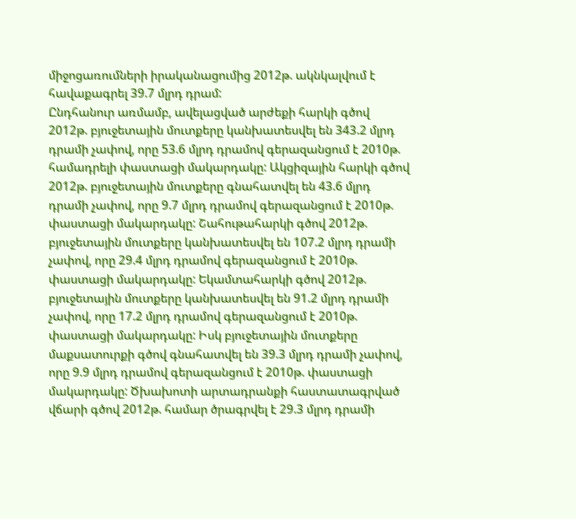միջոցառումների իրականացումից 2012թ. ակնկալվում է հավաքագրել 39.7 մլրդ դրամ:
Ընդհանուր առմամբ, ավելացված արժեքի հարկի գծով 2012թ. բյուջետային մուտքերը կանխատեսվել են 343.2 մլրդ դրամի չափով, որը 53.6 մլրդ դրամով գերազանցում է 2010թ. համադրելի փաստացի մակարդակը: Ակցիզային հարկի գծով 2012թ. բյուջետային մուտքերը գնահատվել են 43.6 մլրդ դրամի չափով, որը 9.7 մլրդ դրամով գերազանցում է 2010թ. փաստացի մակարդակը: Շահութահարկի գծով 2012թ. բյուջետային մուտքերը կանխատեսվել են 107.2 մլրդ դրամի չափով, որը 29.4 մլրդ դրամով գերազանցում է 2010թ. փաստացի մակարդակը: Եկամտահարկի գծով 2012թ. բյուջետային մուտքերը կանխատեսվել են 91.2 մլրդ դրամի չափով, որը 17.2 մլրդ դրամով գերազանցում է 2010թ. փաստացի մակարդակը: Իսկ բյուջետային մուտքերը մաքսատուրքի գծով գնահատվել են 39.3 մլրդ դրամի չափով, որը 9.9 մլրդ դրամով գերազանցում է 2010թ. փաստացի մակարդակը: Ծխախոտի արտադրանքի հաստատագրված վճարի գծով 2012թ. համար ծրագրվել է 29.3 մլրդ դրամի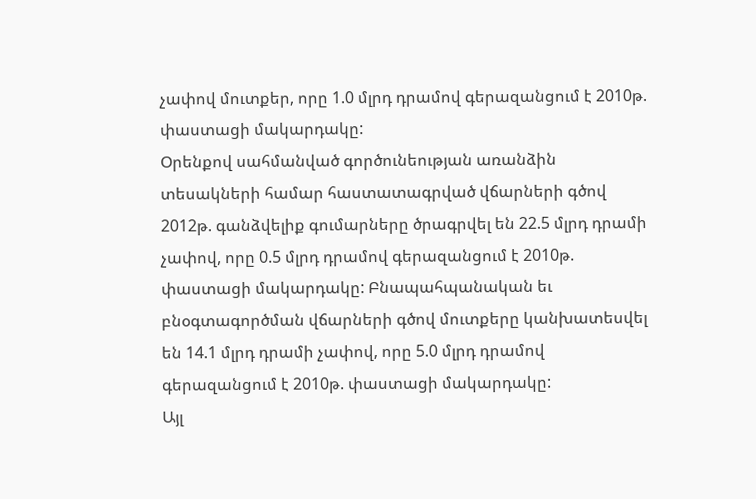չափով մուտքեր, որը 1.0 մլրդ դրամով գերազանցում է 2010թ. փաստացի մակարդակը:
Օրենքով սահմանված գործունեության առանձին տեսակների համար հաստատագրված վճարների գծով 2012թ. գանձվելիք գումարները ծրագրվել են 22.5 մլրդ դրամի չափով, որը 0.5 մլրդ դրամով գերազանցում է 2010թ. փաստացի մակարդակը: Բնապահպանական եւ բնօգտագործման վճարների գծով մուտքերը կանխատեսվել են 14.1 մլրդ դրամի չափով, որը 5.0 մլրդ դրամով գերազանցում է 2010թ. փաստացի մակարդակը:
Այլ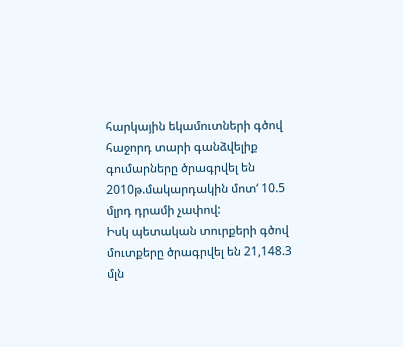հարկային եկամուտների գծով հաջորդ տարի գանձվելիք գումարները ծրագրվել են 2010թ.մակարդակին մոտ‘ 10.5 մլրդ դրամի չափով:
Իսկ պետական տուրքերի գծով մուտքերը ծրագրվել են 21,148.3 մլն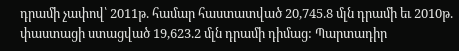դրամի չափով՝ 2011թ. համար հաստատված 20,745.8 մլն դրամի եւ 2010թ. փաստացի ստացված 19,623.2 մլն դրամի դիմաց: Պարտադիր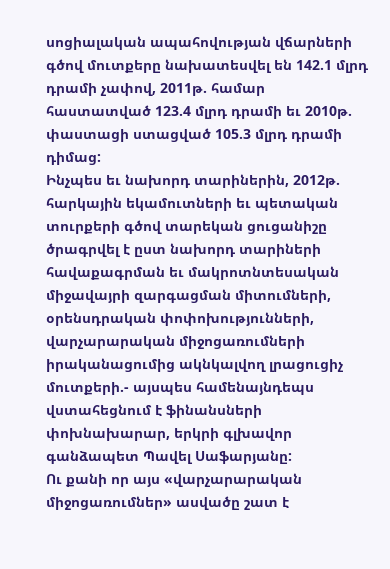սոցիալական ապահովության վճարների գծով մուտքերը նախատեսվել են 142.1 մլրդ դրամի չափով, 2011թ. համար հաստատված 123.4 մլրդ դրամի եւ 2010թ. փաստացի ստացված 105.3 մլրդ դրամի դիմաց:
Ինչպես եւ նախորդ տարիներին, 2012թ. հարկային եկամուտների եւ պետական տուրքերի գծով տարեկան ցուցանիշը ծրագրվել է ըստ նախորդ տարիների հավաքագրման եւ մակրոտնտեսական միջավայրի զարգացման միտումների, օրենսդրական փոփոխությունների, վարչարարական միջոցառումների իրականացումից ակնկալվող լրացուցիչ մուտքերի.- այսպես համենայնդեպս վստահեցնում է ֆինանսների փոխնախարար, երկրի գլխավոր գանձապետ Պավել Սաֆարյանը:
Ու քանի որ այս «վարչարարական միջոցառումներ» ասվածը շատ է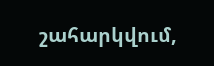շահարկվում,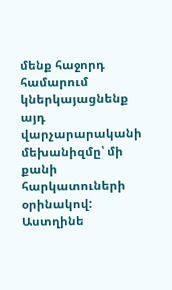մենք հաջորդ համարում կներկայացնենք այդ վարչարարականի մեխանիզմը՝ մի քանի հարկատուների օրինակով:
Աստղինե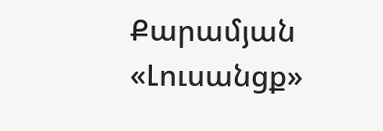Քարամյան
«Լուսանցք»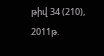թիվ 34 (210), 2011թ.